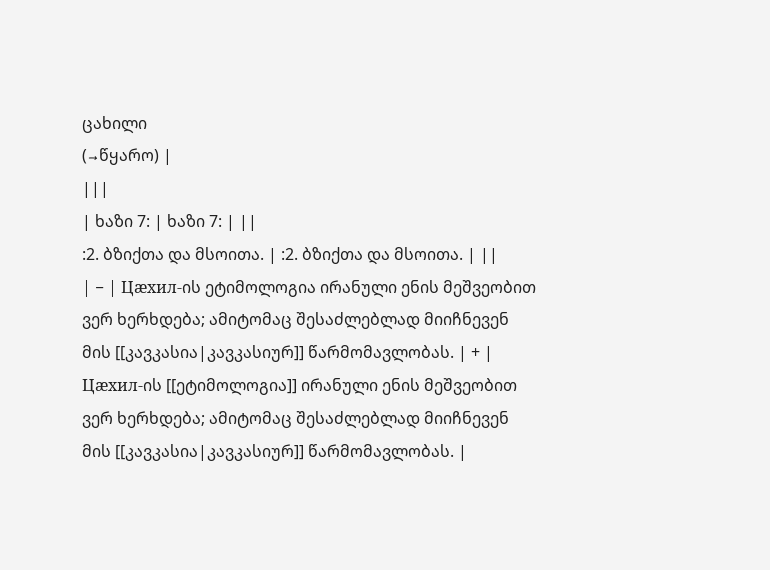ცახილი
(→წყარო) |
|||
| ხაზი 7: | ხაზი 7: | ||
:2. ბზიქთა და მსოითა. | :2. ბზიქთა და მსოითა. | ||
| − | Цæхил-ის ეტიმოლოგია ირანული ენის მეშვეობით ვერ ხერხდება; ამიტომაც შესაძლებლად მიიჩნევენ მის [[კავკასია|კავკასიურ]] წარმომავლობას. | + | Цæхил-ის [[ეტიმოლოგია]] ირანული ენის მეშვეობით ვერ ხერხდება; ამიტომაც შესაძლებლად მიიჩნევენ მის [[კავკასია|კავკასიურ]] წარმომავლობას. |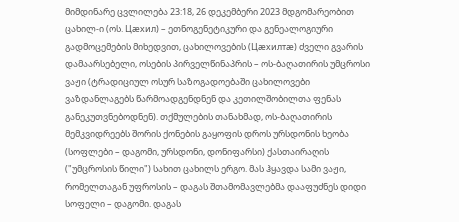მიმდინარე ცვლილება 23:18, 26 დეკემბერი 2023 მდგომარეობით
ცახილ-ი (ოს. Цæхил) – ეთნოგენეტიკური და გენეალოგიური გადმოცემების მიხედვით, ცახილოვების (Цæхилтæ) ძველი გვარის დამაარსებელი, ოსების პირველწინაპრის – ოს-ბაღათირის უმცროსი ვაჟი (ტრადიციულ ოსურ საზოგადოებაში ცახილოვები ვაზდანლაგებს წარმოადგენდნენ და კეთილშობილთა ფენას განეკუთვნებოდნენ). თქმულების თანახმად, ოს-ბაღათირის მემკვიდრეებს შორის ქონების გაყოფის დროს ურსდონის ხეობა (სოფლები – დაგომი, ურსდონი, დონიფარსი) ქასთაირაღის ("უმცროსის წილი") სახით ცახილს ერგო. მას ჰყავდა სამი ვაჟი, რომელთაგან უფროსის – დაგას შთამომავლებმა დააფუძნეს დიდი სოფელი – დაგომი. დაგას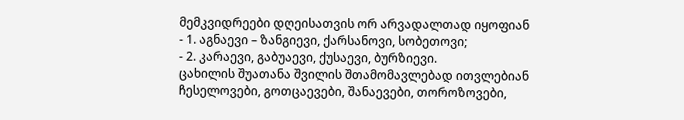მემკვიდრეები დღეისათვის ორ არვადალთად იყოფიან
- 1. აგნაევი – ზანგიევი, ქარსანოვი, სობეთოვი;
- 2. კარაევი, გაბუაევი, ქუსაევი, ბურზიევი.
ცახილის შუათანა შვილის შთამომავლებად ითვლებიან ჩესელოვები, გოთცაევები, შანაევები, თოროზოვები,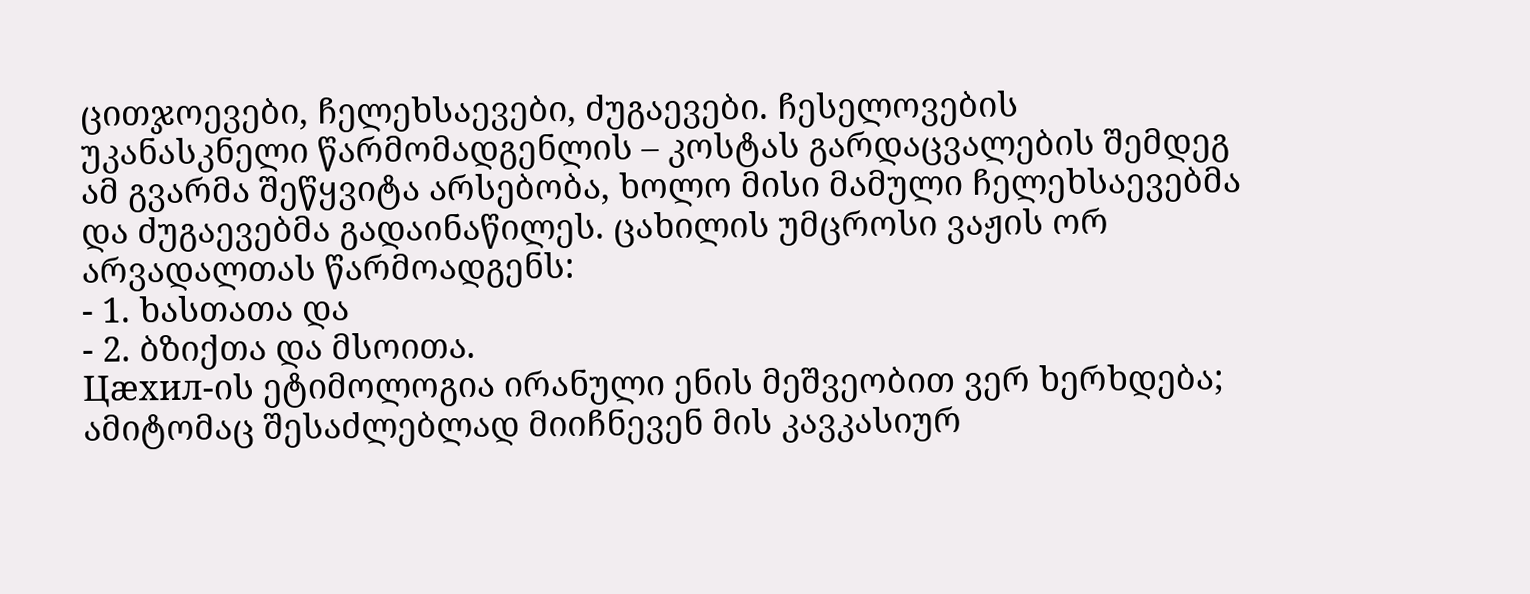ცითჯოევები, ჩელეხსაევები, ძუგაევები. ჩესელოვების უკანასკნელი წარმომადგენლის – კოსტას გარდაცვალების შემდეგ ამ გვარმა შეწყვიტა არსებობა, ხოლო მისი მამული ჩელეხსაევებმა და ძუგაევებმა გადაინაწილეს. ცახილის უმცროსი ვაჟის ორ არვადალთას წარმოადგენს:
- 1. ხასთათა და
- 2. ბზიქთა და მსოითა.
Цæхил-ის ეტიმოლოგია ირანული ენის მეშვეობით ვერ ხერხდება; ამიტომაც შესაძლებლად მიიჩნევენ მის კავკასიურ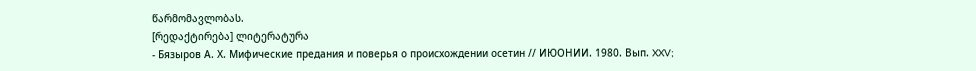წარმომავლობას.
[რედაქტირება] ლიტერატურა
- Бязыров А. Х. Мифические предания и поверья о происхождении осетин // ИЮОНИИ. 1980. Вып. XXV;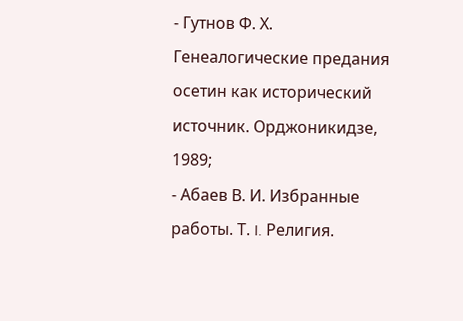- Гутнов Ф. Х. Генеалогические предания осетин как исторический источник. Орджоникидзе, 1989;
- Абаев В. И. Избранные работы. Т. I. Религия.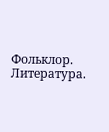Фольклор. Литература.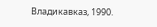Владикавказ, 1990.